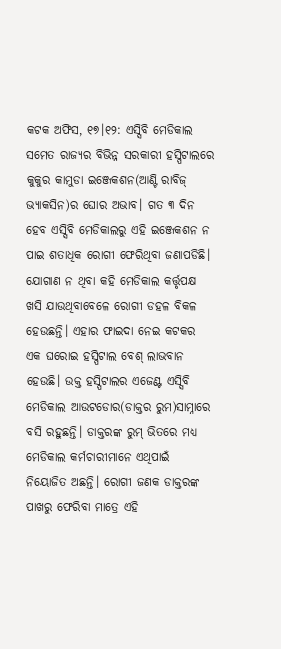କଟକ ଅଫିସ, ୧୭।୧୨: ଏସ୍ସିବି ମେଡିକାଲ ସମେତ ରାଜ୍ୟର ବିଭିନ୍ନ ସରକାରୀ ହସ୍ପିଟାଲରେ କୁକୁର କାମୁଡା ଇଞ୍ଜେକଶନ(ଆଣ୍ଟି ରାବିଜ୍ ଭ୍ୟାକସିନ)ର ଘୋର ଅଭାବ। ଗତ ୩ ଦିନ ହେବ ଏସ୍ସିବି ମେଡିକାଲରୁ ଏହି ଇଞ୍ଜେକଶନ ନ ପାଇ ଶତାଧିକ ରୋଗୀ ଫେରିଥିବା ଜଣାପଡିଛି। ଯୋଗାଣ ନ ଥିବା କହି ମେଡିକାଲ କର୍ତ୍ତୃପକ୍ଷ ଖସି ଯାଉଥିବାବେଳେ ରୋଗୀ ଡହଳ ବିକଳ ହେଉଛନ୍ତି। ଏହାର ଫାଇଦା ନେଇ କଟକର ଏକ ଘରୋଇ ହସ୍ପିଟାଲ ବେଶ୍ ଲାଭବାନ ହେଉଛି। ଉକ୍ତ ହସ୍ପିଟାଲର ଏଜେଣ୍ଟ ଏସ୍ସିବି ମେଡିକାଲ ଆଉଟଡୋର(ଡାକ୍ତର ରୁମ)ସାମ୍ନାରେ ବସି ରହୁଛନ୍ତି। ଡାକ୍ତରଙ୍କ ରୁମ୍ ଭିତରେ ମଧ୍ୟ ମେଡିକାଲ କର୍ମଚାରୀମାନେ ଏଥିପାଇଁ ନିୟୋଜିତ ଅଛନ୍ତି। ରୋଗୀ ଜଣକ ଡାକ୍ତରଙ୍କ ପାଖରୁ ଫେରିବା ମାତ୍ରେ ଏହି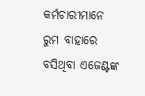କର୍ମଚାରୀମାନେ ରୁମ ବାହାରେ ବସିଥିବା ଏଜେଣ୍ଟଙ୍କ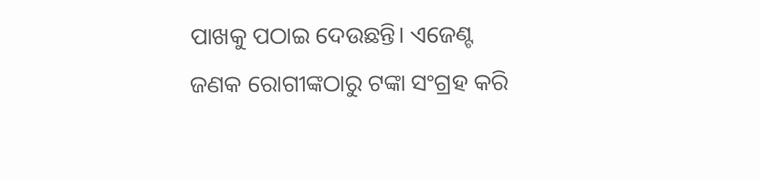ପାଖକୁ ପଠାଇ ଦେଉଛନ୍ତି। ଏଜେଣ୍ଟ ଜଣକ ରୋଗୀଙ୍କଠାରୁ ଟଙ୍କା ସଂଗ୍ରହ କରି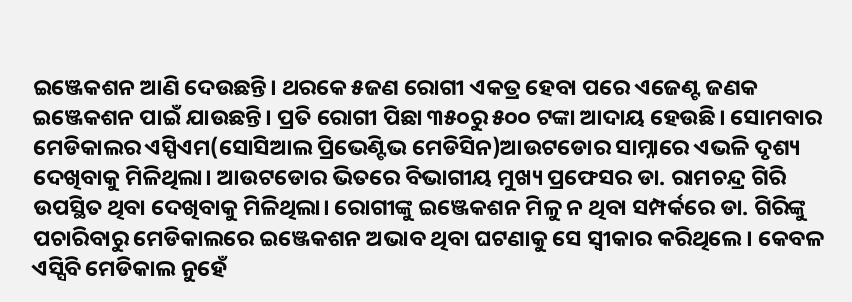ଇଞ୍ଜେକଶନ ଆଣି ଦେଉଛନ୍ତି। ଥରକେ ୫ଜଣ ରୋଗୀ ଏକତ୍ର ହେବା ପରେ ଏଜେଣ୍ଟ ଜଣକ ଇଞ୍ଜେକଶନ ପାଇଁ ଯାଉଛନ୍ତି। ପ୍ରତି ରୋଗୀ ପିଛା ୩୫୦ରୁ ୫୦୦ ଟଙ୍କା ଆଦାୟ ହେଉଛି। ସୋମବାର ମେଡିକାଲର ଏସ୍ପିଏମ(ସୋସିଆଲ ପ୍ରିଭେଣ୍ଟିଭ ମେଡିସିନ)ଆଉଟଡୋର ସାମ୍ନାରେ ଏଭଳି ଦୃଶ୍ୟ ଦେଖିବାକୁ ମିଳିଥିଲା। ଆଉଟଡୋର ଭିତରେ ବିଭାଗୀୟ ମୁଖ୍ୟ ପ୍ରଫେସର ଡା. ରାମଚନ୍ଦ୍ର ଗିରି ଉପସ୍ଥିତ ଥିବା ଦେଖିବାକୁ ମିଳିଥିଲା। ରୋଗୀଙ୍କୁ ଇଞ୍ଜେକଶନ ମିଳୁ ନ ଥିବା ସମ୍ପର୍କରେ ଡା. ଗିରିଙ୍କୁ ପଚାରିବାରୁ ମେଡିକାଲରେ ଇଞ୍ଜେକଶନ ଅଭାବ ଥିବା ଘଟଣାକୁ ସେ ସ୍ବୀକାର କରିଥିଲେ। କେବଳ ଏସ୍ସିବି ମେଡିକାଲ ନୁହେଁ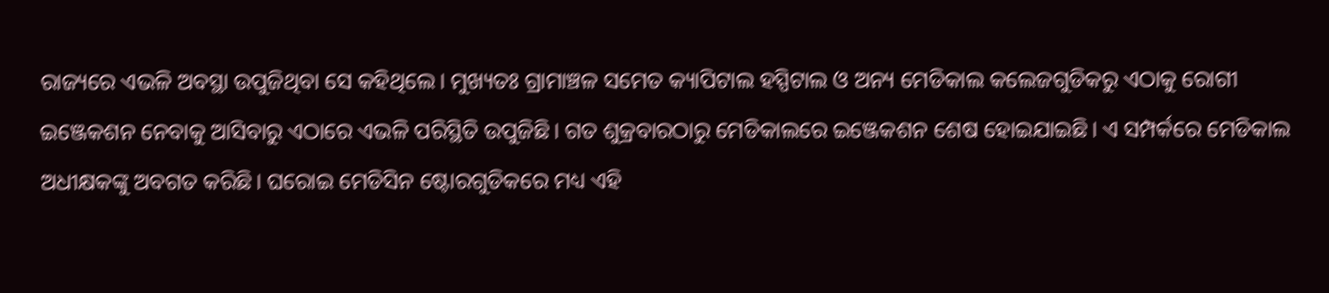ରାଜ୍ୟରେ ଏଭଳି ଅବସ୍ଥା ଉପୁଜିଥିବା ସେ କହିଥିଲେ। ମୁଖ୍ୟତଃ ଗ୍ରାମାଞ୍ଚଳ ସମେତ କ୍ୟାପିଟାଲ ହସ୍ପିଟାଲ ଓ ଅନ୍ୟ ମେଡିକାଲ କଲେଜଗୁଡିକରୁ ଏଠାକୁ ରୋଗୀ ଇଞ୍ଜେକଶନ ନେବାକୁ ଆସିବାରୁ ଏଠାରେ ଏଭଳି ପରିସ୍ଥିତି ଉପୁଜିଛି। ଗତ ଶୁକ୍ରବାରଠାରୁ ମେଡିକାଲରେ ଇଞ୍ଜେକଶନ ଶେଷ ହୋଇଯାଇଛି। ଏ ସମ୍ପର୍କରେ ମେଡିକାଲ ଅଧୀକ୍ଷକଙ୍କୁ ଅବଗତ କରିଛି। ଘରୋଇ ମେଡିସିନ ଷ୍ଟୋରଗୁଡିକରେ ମଧ୍ୟ ଏହି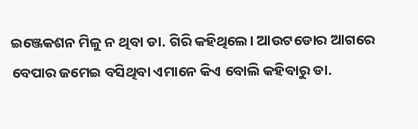ଇଞ୍ଜେକଶନ ମିଳୁ ନ ଥିବା ଡା. ଗିରି କହିଥିଲେ। ଆଉଟଡୋର ଆଗରେ ବେପାର ଜମେଇ ବସିଥିବା ଏମାନେ କିଏ ବୋଲି କହିବାରୁ ଡା.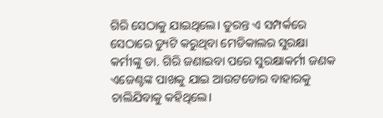ଗିରି ସେଠାକୁ ଯାଇଥିଲେ। ତୁରନ୍ତ ଏ ସମ୍ପର୍କରେ ସେଠାରେ ଡ୍ୟୁଟି କରୁଥିବା ମେଡିକାଲର ସୁରକ୍ଷା କର୍ମୀଙ୍କୁ ଡା. ଗିରି ଜଣାଇବା ପରେ ସୁରକ୍ଷାକର୍ମୀ ଜଣକ ଏଜେଣ୍ଟଙ୍କ ପାଖକୁ ଯାଇ ଆଉଟଡୋର ବାହାରକୁ ଚାଲିଯିବାକୁ କହିଥିଲେ।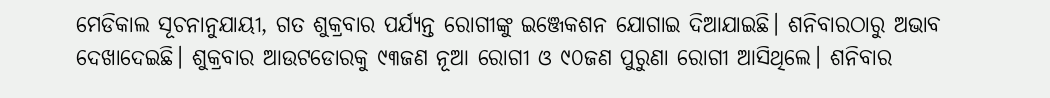ମେଡିକାଲ ସୂଚନାନୁଯାୟୀ, ଗତ ଶୁକ୍ରବାର ପର୍ଯ୍ୟନ୍ତ ରୋଗୀଙ୍କୁ ଇଞ୍ଜେକଶନ ଯୋଗାଇ ଦିଆଯାଇଛି। ଶନିବାରଠାରୁ ଅଭାବ ଦେଖାଦେଇଛି। ଶୁକ୍ରବାର ଆଉଟଡୋରକୁ ୯୩ଜଣ ନୂଆ ରୋଗୀ ଓ ୯୦ଜଣ ପୁରୁଣା ରୋଗୀ ଆସିଥିଲେ। ଶନିବାର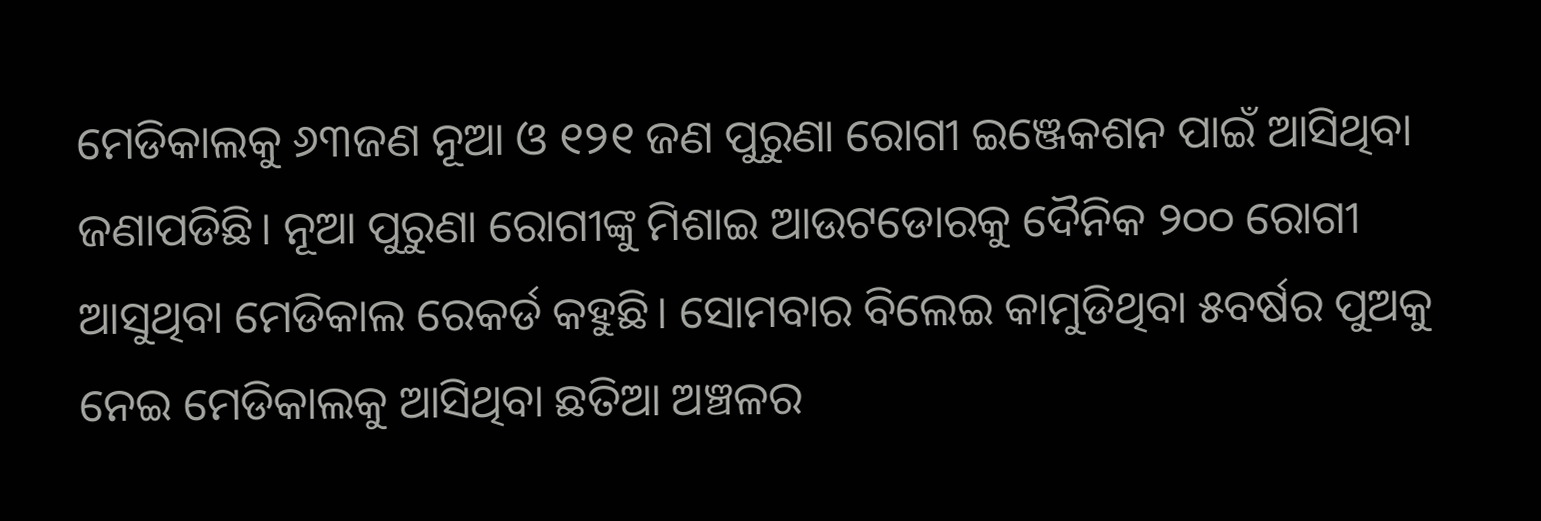ମେଡିକାଲକୁ ୬୩ଜଣ ନୂଆ ଓ ୧୨୧ ଜଣ ପୁରୁଣା ରୋଗୀ ଇଞ୍ଜେକଶନ ପାଇଁ ଆସିଥିବା ଜଣାପଡିଛି। ନୂଆ ପୁରୁଣା ରୋଗୀଙ୍କୁ ମିଶାଇ ଆଉଟଡୋରକୁ ଦୈନିକ ୨୦୦ ରୋଗୀ ଆସୁଥିବା ମେଡିକାଲ ରେକର୍ଡ କହୁଛି। ସୋମବାର ବିଲେଇ କାମୁଡିଥିବା ୫ବର୍ଷର ପୁଅକୁ ନେଇ ମେଡିକାଲକୁ ଆସିଥିବା ଛତିଆ ଅଞ୍ଚଳର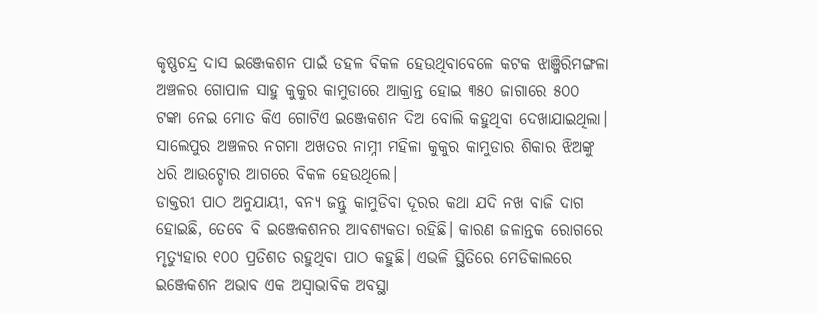କୃଷ୍ଣଚନ୍ଦ୍ର ଦାସ ଇଞ୍ଜେକଶନ ପାଇଁ ଡହଳ ବିକଳ ହେଉଥିବାବେଳେ କଟକ ଝାଞ୍ଜିରିମଙ୍ଗଳା ଅଞ୍ଚଳର ଗୋପାଳ ସାହୁ କୁକୁର କାମୁଡାରେ ଆକ୍ରାନ୍ତ ହୋଇ ୩୫୦ ଜାଗାରେ ୫୦୦ ଟଙ୍କା ନେଇ ମୋତ କିଏ ଗୋଟିଏ ଇଞ୍ଜେକଶନ ଦିଅ ବୋଲି କହୁଥିବା ଦେଖାଯାଇଥିଲା। ସାଲେପୁର ଅଞ୍ଚଳର ନଗମା ଅଖତର ନାମ୍ନୀ ମହିଳା କୁକୁର କାମୁଡାର ଶିକାର ଝିଅଙ୍କୁ ଧରି ଆଉଟ୍ଡୋର ଆଗରେ ବିକଳ ହେଉଥିଲେ।
ଡାକ୍ତରୀ ପାଠ ଅନୁଯାୟୀ, ବନ୍ୟ ଜନ୍ତୁ କାମୁଡିବା ଦୂରର କଥା ଯଦି ନଖ ବାଜି ଦାଗ ହୋଇଛି, ତେବେ ବି ଇଞ୍ଜେକଶନର ଆବଶ୍ୟକତା ରହିଛି। କାରଣ ଜଳାନ୍ତକ ରୋଗରେ ମୃତ୍ୟୁହାର ୧୦୦ ପ୍ରତିଶତ ରହୁଥିବା ପାଠ କହୁଛି। ଏଭଳି ସ୍ଥିତିରେ ମେଡିକାଲରେ ଇଞ୍ଜେକଶନ ଅଭାବ ଏକ ଅସ୍ବାଭାବିକ ଅବସ୍ଥା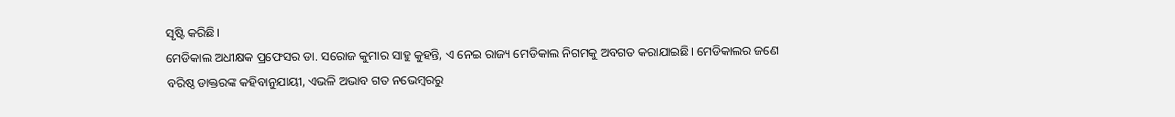ସୃଷ୍ଟି କରିଛି।
ମେଡିକାଲ ଅଧୀକ୍ଷକ ପ୍ରଫେସର ଡା. ସରୋଜ କୁମାର ସାହୁ କୁହନ୍ତି, ଏ ନେଇ ରାଜ୍ୟ ମେଡିକାଲ ନିଗମକୁ ଅବଗତ କରାଯାଇଛି। ମେଡିକାଲର ଜଣେ ବରିଷ୍ଠ ଡାକ୍ତରଙ୍କ କହିବାନୁଯାୟୀ, ଏଭଳି ଅଭାବ ଗତ ନଭେମ୍ବରରୁ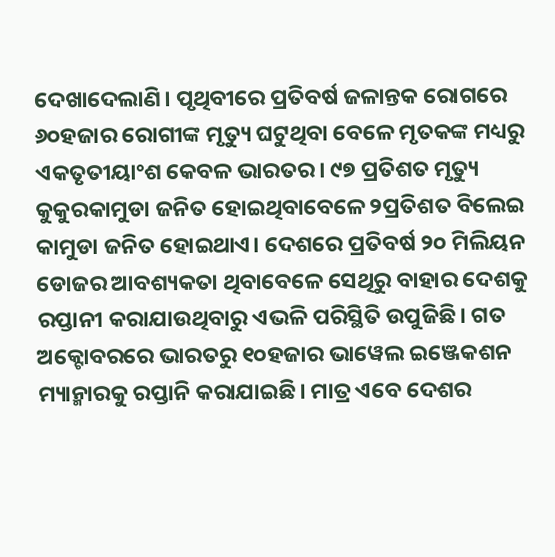ଦେଖାଦେଲାଣି। ପୃଥିବୀରେ ପ୍ରତିବର୍ଷ ଜଳାନ୍ତକ ରୋଗରେ ୬୦ହଜାର ରୋଗୀଙ୍କ ମୃତ୍ୟୁ ଘଟୁଥିବା ବେଳେ ମୃତକଙ୍କ ମଧ୍ୟରୁ ଏକତୃତୀୟାଂଶ କେବଳ ଭାରତର। ୯୭ ପ୍ରତିଶତ ମୃତ୍ୟୁ କୁକୁରକାମୁଡା ଜନିତ ହୋଇଥିବାବେଳେ ୨ପ୍ରତିଶତ ବିଲେଇ କାମୁଡା ଜନିତ ହୋଇଥାଏ। ଦେଶରେ ପ୍ରତିବର୍ଷ ୨୦ ମିଲିୟନ ଡୋଜର ଆବଶ୍ୟକତା ଥିବାବେଳେ ସେଥିରୁ ବାହାର ଦେଶକୁ ରପ୍ତାନୀ କରାଯାଉଥିବାରୁ ଏଭଳି ପରିସ୍ଥିତି ଉପୁଜିଛି। ଗତ ଅକ୍ଟୋବରରେ ଭାରତରୁ ୧୦ହଜାର ଭାୱେଲ ଇଞ୍ଜେକଶନ ମ୍ୟାନ୍ମାରକୁ ରପ୍ତାନି କରାଯାଇଛି। ମାତ୍ର ଏବେ ଦେଶର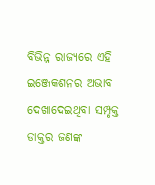ବିଭିନ୍ନ ରାଜ୍ୟରେ ଏହି ଇଞ୍ଜେକଶନର ଅଭାବ ଦେଖାଦେଇଥିବା ସମ୍ପୃକ୍ତ ଡାକ୍ତର ଜଣଙ୍କ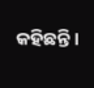କହିଛନ୍ତି।